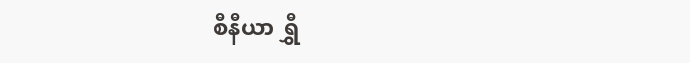စီနီယာ ရွှီ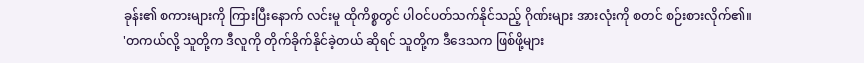ခုန်း၏ စကားများကို ကြားပြီးနောက် လင်းမူ ထိုကိစ္စတွင် ပါဝင်ပတ်သက်နိုင်သည့် ဂိုဏ်းများ အားလုံးကို စတင် စဉ်းစားလိုက်၏။
'တကယ်လို့ သူတို့က ဒီလူကို တိုက်ခိုက်နိုင်ခဲ့တယ် ဆိုရင် သူတို့က ဒီဒေသက ဖြစ်ဖို့များ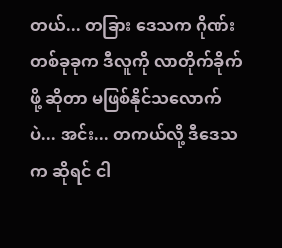တယ်... တခြား ဒေသက ဂိုဏ်းတစ်ခုခုက ဒီလူကို လာတိုက်ခိုက်ဖို့ ဆိုတာ မဖြစ်နိုင်သလောက်ပဲ... အင်း... တကယ်လို့ ဒီဒေသက ဆိုရင် ငါ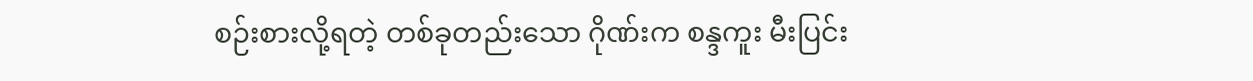စဉ်းစားလို့ရတဲ့ တစ်ခုတည်းသော ဂိုဏ်းက စန္ဒကူး မီးပြင်း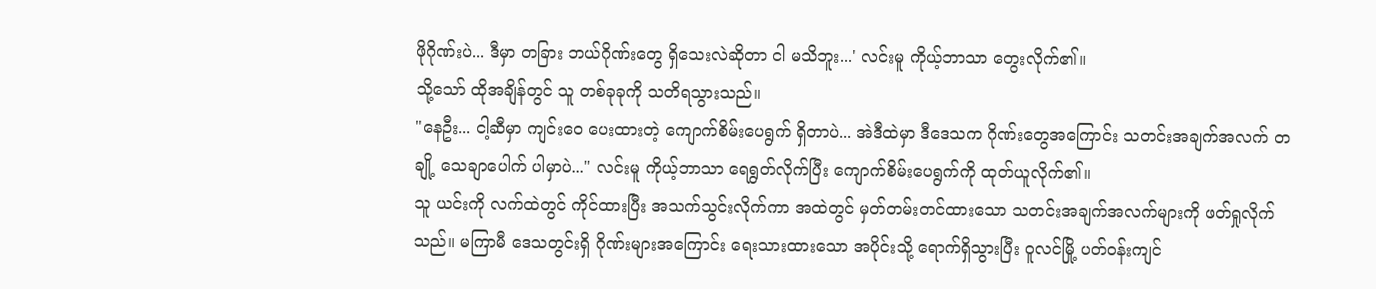ဖိုဂိုဏ်းပဲ... ဒီမှာ တခြား ဘယ်ဂိုဏ်းတွေ ရှိသေးလဲဆိုတာ ငါ မသိဘူး...' လင်းမူ ကိုယ့်ဘာသာ တွေးလိုက်၏။
သို့သော် ထိုအချိန်တွင် သူ တစ်ခုခုကို သတိရသွားသည်။
"နေဦး... ငါ့ဆီမှာ ကျင်းဝေ ပေးထားတဲ့ ကျောက်စိမ်းပေရွက် ရှိတာပဲ... အဲဒီထဲမှာ ဒီဒေသက ဂိုဏ်းတွေအကြောင်း သတင်းအချက်အလက် တချို့ သေချာပေါက် ပါမှာပဲ..." လင်းမူ ကိုယ့်ဘာသာ ရေရွတ်လိုက်ပြီး ကျောက်စိမ်းပေရွက်ကို ထုတ်ယူလိုက်၏။
သူ ယင်းကို လက်ထဲတွင် ကိုင်ထားပြီး အသက်သွင်းလိုက်ကာ အထဲတွင် မှတ်တမ်းတင်ထားသော သတင်းအချက်အလက်များကို ဖတ်ရှုလိုက်သည်။ မကြာမီ ဒေသတွင်းရှိ ဂိုဏ်းများအကြောင်း ရေးသားထားသော အပိုင်းသို့ ရောက်ရှိသွားပြီး ဝူလင်မြို့ ပတ်ဝန်းကျင်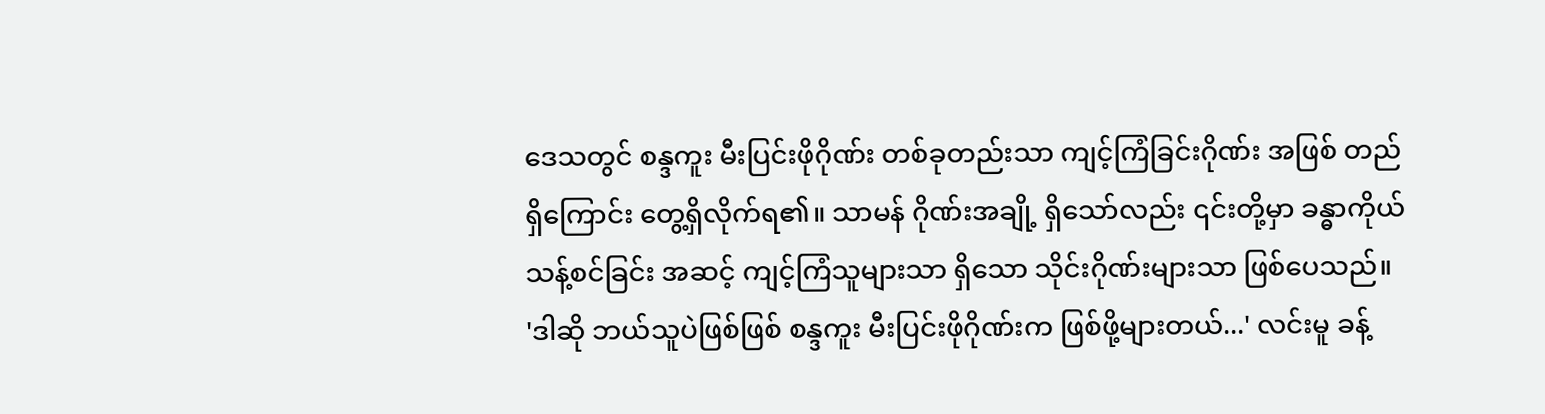ဒေသတွင် စန္ဒကူး မီးပြင်းဖိုဂိုဏ်း တစ်ခုတည်းသာ ကျင့်ကြံခြင်းဂိုဏ်း အဖြစ် တည်ရှိကြောင်း တွေ့ရှိလိုက်ရ၏။ သာမန် ဂိုဏ်းအချို့ ရှိသော်လည်း ၎င်းတို့မှာ ခန္ဓာကိုယ် သန့်စင်ခြင်း အဆင့် ကျင့်ကြံသူများသာ ရှိသော သိုင်းဂိုဏ်းများသာ ဖြစ်ပေသည်။
'ဒါဆို ဘယ်သူပဲဖြစ်ဖြစ် စန္ဒကူး မီးပြင်းဖိုဂိုဏ်းက ဖြစ်ဖို့များတယ်...' လင်းမူ ခန့်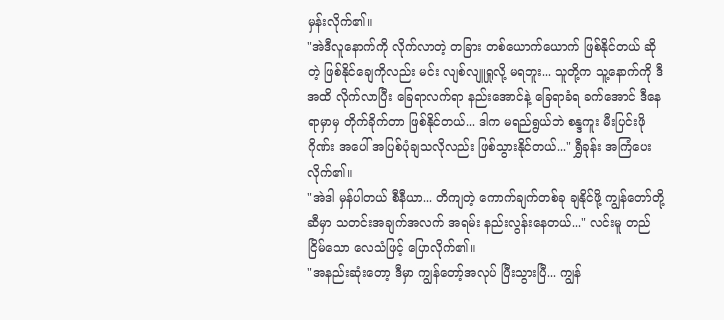မှန်းလိုက်၏။
"အဲဒီလူနောက်ကို လိုက်လာတဲ့ တခြား တစ်ယောက်ယောက် ဖြစ်နိုင်တယ် ဆိုတဲ့ ဖြစ်နိုင်ချေကိုလည်း မင်း လျစ်လျူရှုလို့ မရဘူး... သူတို့က သူ့နောက်ကို ဒီအထိ လိုက်လာပြီး ခြေရာလက်ရာ နည်းအောင်နဲ့ ခြေရာခံရ ခက်အောင် ဒီနေရာမှာမှ တိုက်ခိုက်တာ ဖြစ်နိုင်တယ်... ဒါက မရည်ရွယ်ဘဲ စန္ဒကူး မီးပြင်းဖိုဂိုဏ်း အပေါ် အပြစ်ပုံချသလိုလည်း ဖြစ်သွားနိုင်တယ်..." ရွှီခုန်း အကြံပေးလိုက်၏။
"အဲဒါ မှန်ပါတယ် စီနီယာ... တိကျတဲ့ ကောက်ချက်တစ်ခု ချနိုင်ဖို့ ကျွန်တော်တို့ဆီမှာ သတင်းအချက်အလက် အရမ်း နည်းလွန်းနေတယ်..." လင်းမူ တည်ငြိမ်သော လေသံဖြင့် ပြောလိုက်၏။
"အနည်းဆုံးတော့ ဒီမှာ ကျွန်တော့်အလုပ် ပြီးသွားပြီ... ကျွန်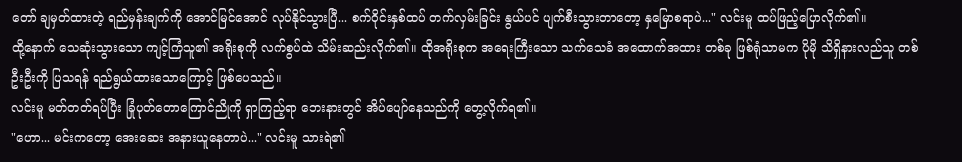တော် ချမှတ်ထားတဲ့ ရည်မှန်းချက်ကို အောင်မြင်အောင် လုပ်နိုင်သွားပြီ... စက်ဝိုင်းနှစ်ထပ် တက်လှမ်းခြင်း နွယ်ပင် ပျက်စီးသွားတာတော့ နှမြောစရာပဲ..." လင်းမူ ထပ်ဖြည့်ပြောလိုက်၏။
ထို့နောက် သေဆုံးသွားသော ကျင့်ကြံသူ၏ အရိုးစုကို လက်စွပ်ထဲ သိမ်းဆည်းလိုက်၏။ ထိုအရိုးစုက အရေးကြီးသော သက်သေခံ အထောက်အထား တစ်ခု ဖြစ်ရုံသာမက ပိုမို သိရှိနားလည်သူ တစ်ဦးဦးကို ပြသရန် ရည်ရွယ်ထားသောကြောင့် ဖြစ်ပေသည်။
လင်းမူ မတ်တတ်ရပ်ပြီး ခြုံပုတ်တောကြောင်ညိုကို ရှာကြည့်ရာ ဘေးနားတွင် အိပ်ပျော်နေသည်ကို တွေ့လိုက်ရ၏။
"ဟော... မင်းကတော့ အေးဆေး အနားယူနေတာပဲ..." လင်းမူ သားရဲ၏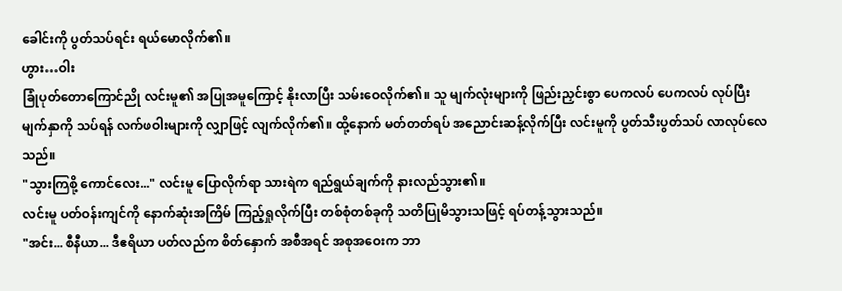ခေါင်းကို ပွတ်သပ်ရင်း ရယ်မောလိုက်၏။
ဟွား…ဝါး
ခြုံပုတ်တောကြောင်ညို လင်းမူ၏ အပြုအမူကြောင့် နိုးလာပြီး သမ်းဝေလိုက်၏။ သူ မျက်လုံးများကို ဖြည်းညှင်းစွာ ပေကလပ် ပေကလပ် လုပ်ပြီး မျက်နှာကို သပ်ရန် လက်ဖဝါးများကို လျှာဖြင့် လျက်လိုက်၏။ ထို့နောက် မတ်တတ်ရပ် အညောင်းဆန့်လိုက်ပြီး လင်းမူကို ပွတ်သီးပွတ်သပ် လာလုပ်လေသည်။
"သွားကြစို့ ကောင်လေး..." လင်းမူ ပြောလိုက်ရာ သားရဲက ရည်ရွယ်ချက်ကို နားလည်သွား၏။
လင်းမူ ပတ်ဝန်းကျင်ကို နောက်ဆုံးအကြိမ် ကြည့်ရှုလိုက်ပြီး တစ်စုံတစ်ခုကို သတိပြုမိသွားသဖြင့် ရပ်တန့်သွားသည်။
"အင်း... စီနီယာ... ဒီဧရိယာ ပတ်လည်က စိတ်နှောက် အစီအရင် အစုအဝေးက ဘာ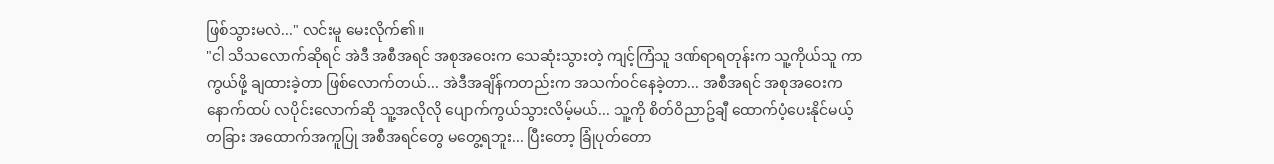ဖြစ်သွားမလဲ..." လင်းမူ မေးလိုက်၏။
"ငါ သိသလောက်ဆိုရင် အဲဒီ အစီအရင် အစုအဝေးက သေဆုံးသွားတဲ့ ကျင့်ကြံသူ ဒဏ်ရာရတုန်းက သူ့ကိုယ်သူ ကာကွယ်ဖို့ ချထားခဲ့တာ ဖြစ်လောက်တယ်... အဲဒီအချိန်ကတည်းက အသက်ဝင်နေခဲ့တာ... အစီအရင် အစုအဝေးက နောက်ထပ် လပိုင်းလောက်ဆို သူ့အလိုလို ပျောက်ကွယ်သွားလိမ့်မယ်... သူ့ကို စိတ်ဝိညာဥ်ချီ ထောက်ပံ့ပေးနိုင်မယ့် တခြား အထောက်အကူပြု အစီအရင်တွေ မတွေ့ရဘူး... ပြီးတော့ ခြုံပုတ်တော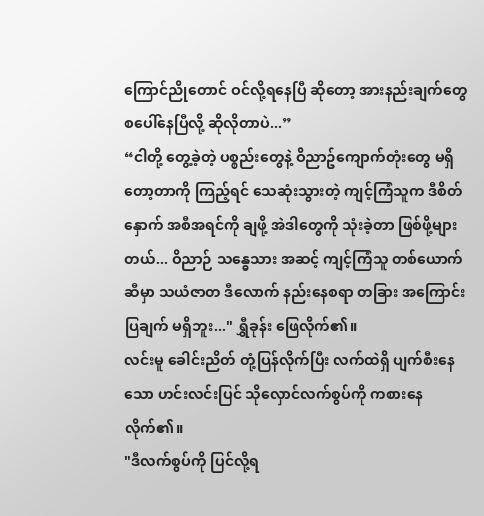ကြောင်ညိုတောင် ဝင်လို့ရနေပြီ ဆိုတော့ အားနည်းချက်တွေ စပေါ်နေပြီလို့ ဆိုလိုတာပဲ...”
“ငါတို့ တွေ့ခဲ့တဲ့ ပစ္စည်းတွေနဲ့ ဝိညာဥ်ကျောက်တုံးတွေ မရှိတော့တာကို ကြည့်ရင် သေဆုံးသွားတဲ့ ကျင့်ကြံသူက ဒီစိတ်နှောက် အစီအရင်ကို ချဖို့ အဲဒါတွေကို သုံးခဲ့တာ ဖြစ်ဖို့များတယ်... ဝိညာဉ် သန္ဓေသား အဆင့် ကျင့်ကြံသူ တစ်ယောက်ဆီမှာ သယံဇာတ ဒီလောက် နည်းနေစရာ တခြား အကြောင်းပြချက် မရှိဘူး..." ရွှီခုန်း ဖြေလိုက်၏။
လင်းမူ ခေါင်းညိတ် တုံ့ပြန်လိုက်ပြီး လက်ထဲရှိ ပျက်စီးနေသော ဟင်းလင်းပြင် သိုလှောင်လက်စွပ်ကို ကစားနေလိုက်၏။
"ဒီလက်စွပ်ကို ပြင်လို့ရ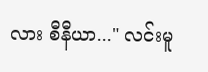လား စီနီယာ..." လင်းမူ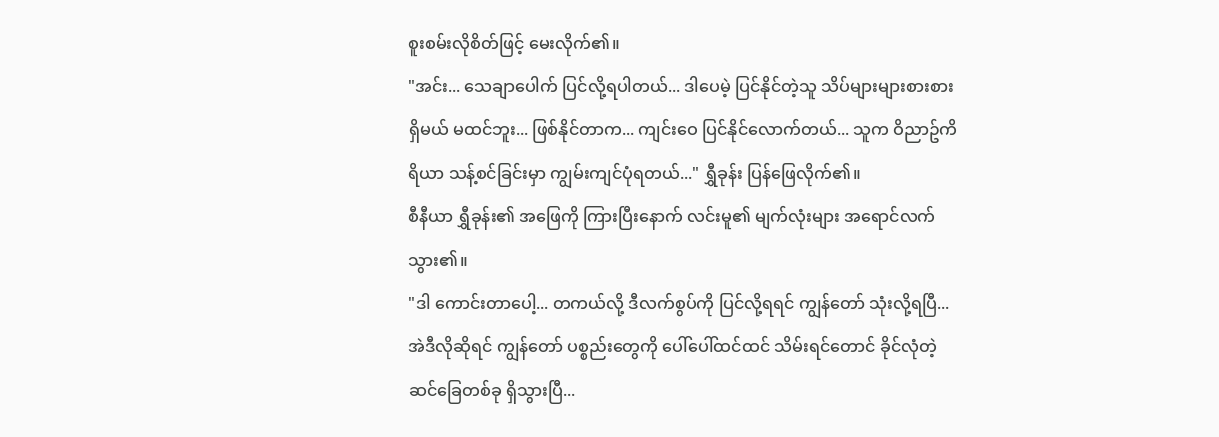စူးစမ်းလိုစိတ်ဖြင့် မေးလိုက်၏။
"အင်း... သေချာပေါက် ပြင်လို့ရပါတယ်... ဒါပေမဲ့ ပြင်နိုင်တဲ့သူ သိပ်များများစားစား ရှိမယ် မထင်ဘူး... ဖြစ်နိုင်တာက... ကျင်းဝေ ပြင်နိုင်လောက်တယ်... သူက ဝိညာဥ်ကိရိယာ သန့်စင်ခြင်းမှာ ကျွမ်းကျင်ပုံရတယ်..." ရွှီခုန်း ပြန်ဖြေလိုက်၏။
စီနီယာ ရွှီခုန်း၏ အဖြေကို ကြားပြီးနောက် လင်းမူ၏ မျက်လုံးများ အရောင်လက်သွား၏။
"ဒါ ကောင်းတာပေါ့... တကယ်လို့ ဒီလက်စွပ်ကို ပြင်လို့ရရင် ကျွန်တော် သုံးလို့ရပြီ... အဲဒီလိုဆိုရင် ကျွန်တော် ပစ္စည်းတွေကို ပေါ်ပေါ်ထင်ထင် သိမ်းရင်တောင် ခိုင်လုံတဲ့ ဆင်ခြေတစ်ခု ရှိသွားပြီ...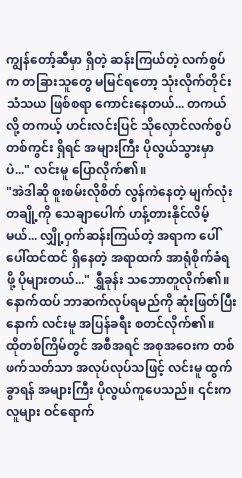ကျွန်တော့်ဆီမှာ ရှိတဲ့ ဆန်းကြယ်တဲ့ လက်စွပ်က တခြားသူတွေ မမြင်ရတော့ သုံးလိုက်တိုင်း သံသယ ဖြစ်စရာ ကောင်းနေတယ်... တကယ်လို့ တကယ့် ဟင်းလင်းပြင် သိုလှောင်လက်စွပ် တစ်ကွင်း ရှိရင် အများကြီး ပိုလွယ်သွားမှာပဲ..." လင်းမူ ပြောလိုက်၏။
"အဲဒါဆို စူးစမ်းလိုစိတ် လွန်ကဲနေတဲ့ မျက်လုံးတချို့ကို သေချာပေါက် ဟန့်တားနိုင်လိမ့်မယ်... လျှို့ဝှက်ဆန်းကြယ်တဲ့ အရာက ပေါ်ပေါ်ထင်ထင် ရှိနေတဲ့ အရာထက် အာရုံစိုက်ခံရဖို့ ပိုများတယ်..." ရွှီခုန်း သဘောတူလိုက်၏။
နောက်ထပ် ဘာဆက်လုပ်ရမည်ကို ဆုံးဖြတ်ပြီးနောက် လင်းမူ အပြန်ခရီး စတင်လိုက်၏။
ထိုတစ်ကြိမ်တွင် အစီအရင် အစုအဝေးက တစ်ဖက်သတ်သာ အလုပ်လုပ်သဖြင့် လင်းမူ ထွက်ခွာရန် အများကြီး ပိုလွယ်ကူပေသည်။ ၎င်းက လူများ ဝင်ရောက်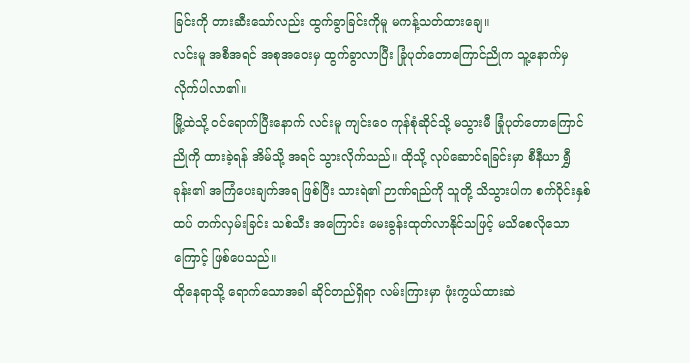ခြင်းကို တားဆီးသော်လည်း ထွက်ခွာခြင်းကိုမူ မကန့်သတ်ထားချေ။
လင်းမူ အစီအရင် အစုအဝေးမှ ထွက်ခွာလာပြီး ခြုံပုတ်တောကြောင်ညိုက သူ့နောက်မှ လိုက်ပါလာ၏။
မြို့ထဲသို့ ဝင်ရောက်ပြီးနောက် လင်းမူ ကျင်းဝေ ကုန်စုံဆိုင်သို့ မသွားမီ ခြုံပုတ်တောကြောင်ညိုကို ထားခဲ့ရန် အိမ်သို့ အရင် သွားလိုက်သည်။ ထိုသို့ လုပ်ဆောင်ရခြင်းမှာ စီနီယာ ရွှီခုန်း၏ အကြံပေးချက်အရ ဖြစ်ပြီး သားရဲ၏ ဉာဏ်ရည်ကို သူတို့ သိသွားပါက စက်ဝိုင်းနှစ်ထပ် တက်လှမ်းခြင်း သစ်သီး အကြောင်း မေးခွန်းထုတ်လာနိုင်သဖြင့် မသိစေလိုသောကြောင့် ဖြစ်ပေသည်။
ထိုနေရာသို့ ရောက်သောအခါ ဆိုင်တည်ရှိရာ လမ်းကြားမှာ ဖုံးကွယ်ထားဆဲ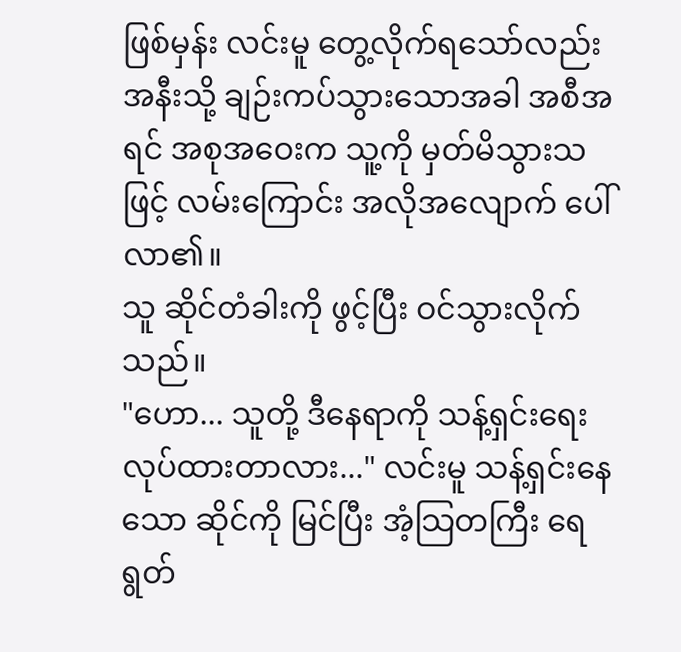ဖြစ်မှန်း လင်းမူ တွေ့လိုက်ရသော်လည်း အနီးသို့ ချဉ်းကပ်သွားသောအခါ အစီအရင် အစုအဝေးက သူ့ကို မှတ်မိသွားသဖြင့် လမ်းကြောင်း အလိုအလျောက် ပေါ်လာ၏။
သူ ဆိုင်တံခါးကို ဖွင့်ပြီး ဝင်သွားလိုက်သည်။
"ဟော... သူတို့ ဒီနေရာကို သန့်ရှင်းရေး လုပ်ထားတာလား..." လင်းမူ သန့်ရှင်းနေသော ဆိုင်ကို မြင်ပြီး အံ့သြတကြီး ရေရွတ်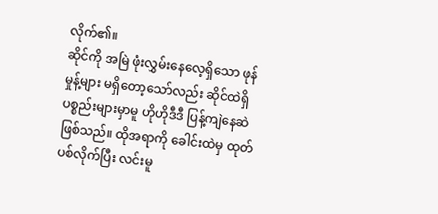လိုက်၏။
ဆိုင်ကို အမြဲ ဖုံးလွှမ်းနေလေ့ရှိသော ဖုန်မှုန့်များ မရှိတော့သော်လည်း ဆိုင်ထဲရှိ ပစ္စည်းများမှာမူ ဟိုဟိုဒီဒီ ပြန့်ကျဲနေဆဲ ဖြစ်သည်။ ထိုအရာကို ခေါင်းထဲမှ ထုတ်ပစ်လိုက်ပြီး လင်းမူ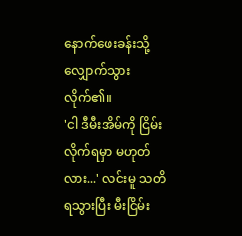နောက်ဖေးခန်းသို့ လျှောက်သွားလိုက်၏။
'ငါ ဒီမီးအိမ်ကို ငြိမ်းလိုက်ရမှာ မဟုတ်လား...' လင်းမူ သတိရသွားပြီး မီးငြိမ်း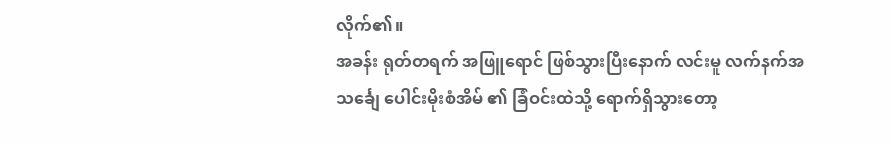လိုက်၏။
အခန်း ရုတ်တရက် အဖြူရောင် ဖြစ်သွားပြီးနောက် လင်းမူ လက်နက်အသင်္ချေ ပေါင်းမိုးစံအိမ် ၏ ခြံဝင်းထဲသို့ ရောက်ရှိသွားတော့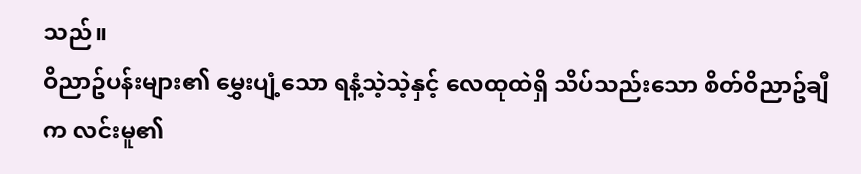သည်။
ဝိညာဥ်ပန်းများ၏ မွှေးပျံ့သော ရနံ့သဲ့သဲ့နှင့် လေထုထဲရှိ သိပ်သည်းသော စိတ်ဝိညာဥ်ချီက လင်းမူ၏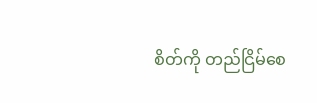စိတ်ကို တည်ငြိမ်စေ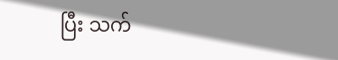ပြီး သက်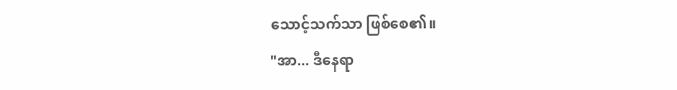သောင့်သက်သာ ဖြစ်စေ၏။
"အာ... ဒီနေရာ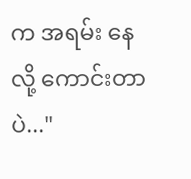က အရမ်း နေလို့ ကောင်းတာပဲ..."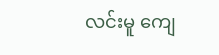လင်းမူ ကျေ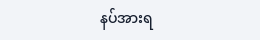နပ်အားရ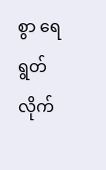စွာ ရေရွတ်လိုက်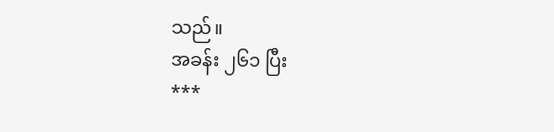သည်။
အခန်း ၂၆၁ ပြီး
***